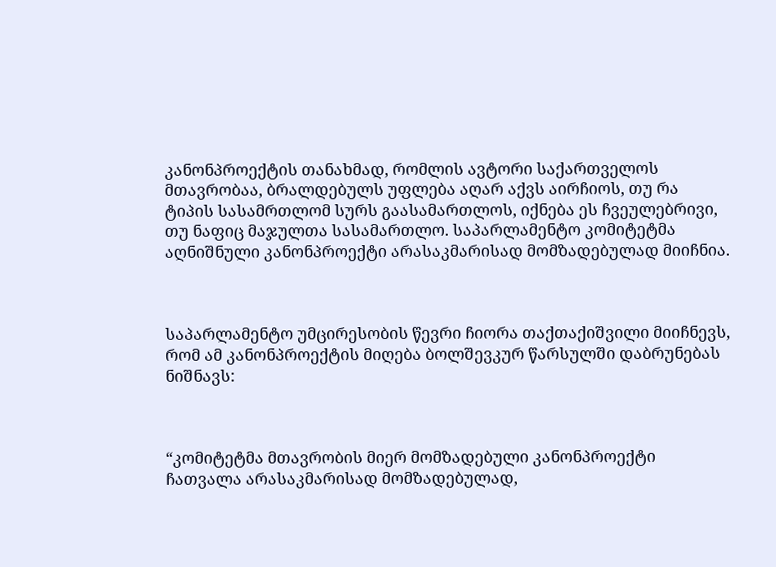კანონპროექტის თანახმად, რომლის ავტორი საქართველოს მთავრობაა, ბრალდებულს უფლება აღარ აქვს აირჩიოს, თუ რა ტიპის სასამრთლომ სურს გაასამართლოს, იქნება ეს ჩვეულებრივი,  თუ ნაფიც მაჯულთა სასამართლო. საპარლამენტო კომიტეტმა აღნიშნული კანონპროექტი არასაკმარისად მომზადებულად მიიჩნია.



საპარლამენტო უმცირესობის წევრი ჩიორა თაქთაქიშვილი მიიჩნევს, რომ ამ კანონპროექტის მიღება ბოლშევკურ წარსულში დაბრუნებას ნიშნავს:



“კომიტეტმა მთავრობის მიერ მომზადებული კანონპროექტი ჩათვალა არასაკმარისად მომზადებულად,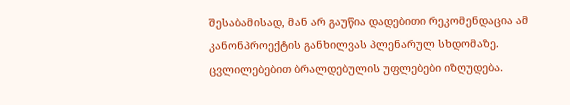შესაბამისად, მან არ გაუწია დადებითი რეკომენდაცია ამ კანონპროექტის განხილვას პლენარულ სხდომაზე. ცვლილებებით ბრალდებულის უფლებები იზღუდება.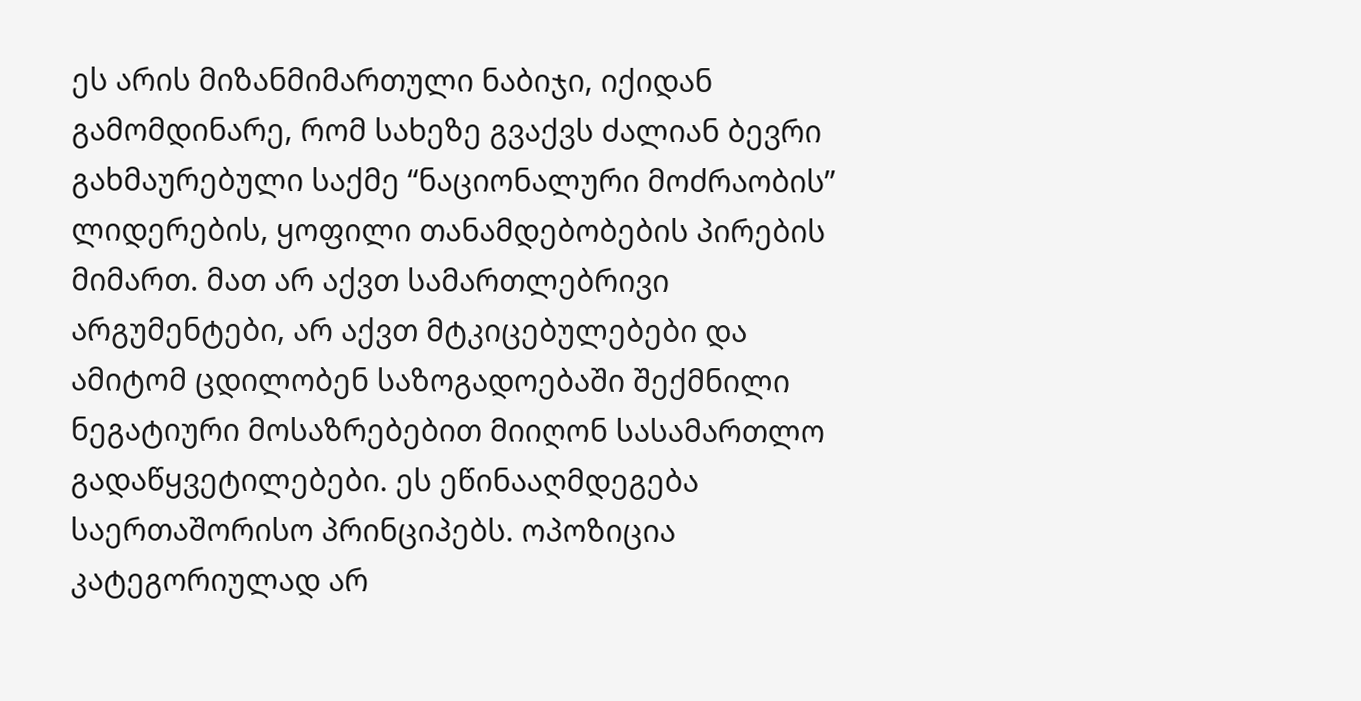ეს არის მიზანმიმართული ნაბიჯი, იქიდან გამომდინარე, რომ სახეზე გვაქვს ძალიან ბევრი გახმაურებული საქმე “ნაციონალური მოძრაობის” ლიდერების, ყოფილი თანამდებობების პირების მიმართ. მათ არ აქვთ სამართლებრივი არგუმენტები, არ აქვთ მტკიცებულებები და ამიტომ ცდილობენ საზოგადოებაში შექმნილი ნეგატიური მოსაზრებებით მიიღონ სასამართლო გადაწყვეტილებები. ეს ეწინააღმდეგება საერთაშორისო პრინციპებს. ოპოზიცია კატეგორიულად არ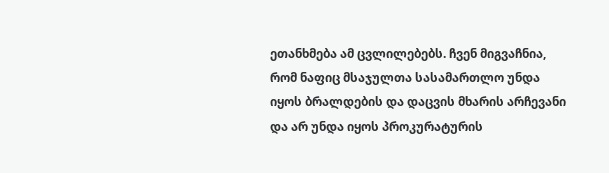ეთანხმება ამ ცვლილებებს. ჩვენ მიგვაჩნია, რომ ნაფიც მსაჯულთა სასამართლო უნდა იყოს ბრალდების და დაცვის მხარის არჩევანი და არ უნდა იყოს პროკურატურის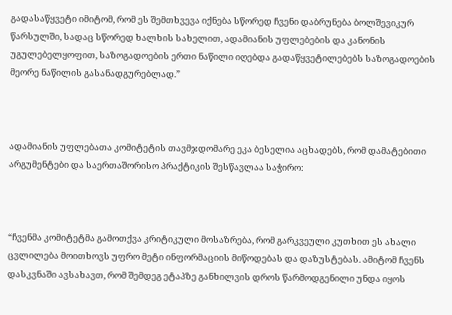გადასაწყვეტი იმიტომ, რომ ეს შემთხვევა იქნება სწორედ ჩვენი დაბრუნება ბოლშევიკურ წარსულში, სადაც სწორედ ხალხის სახელით, ადამიანის უფლებების და კანონის უგულებელყოფით, საზოგადოების ერთი ნაწილი იღებდა გადაწყვეტილებებს საზოგადოების მეორე ნაწილის გასანადგურებლად.”



ადამიანის უფლებათა კომიტეტის თავმჯდომარე ეკა ბესელია აცხადებს, რომ დამატებითი არგუმენტები და საერთაშორისო პრაქტიკის შესწავლაა საჭირო:



“ჩვენმა კომიტეტმა გამოთქვა კრიტიკული მოსაზრება, რომ გარკვეული კუთხით ეს ახალი ცვლილება მოითხოვს უფრო მეტი ინფორმაციის მიწოდებას და დაზუსტებას. ამიტომ ჩვენს დასკვნაში ავსახავთ, რომ შემდეგ ეტაპზე განხილვის დროს წარმოდგენილი უნდა იყოს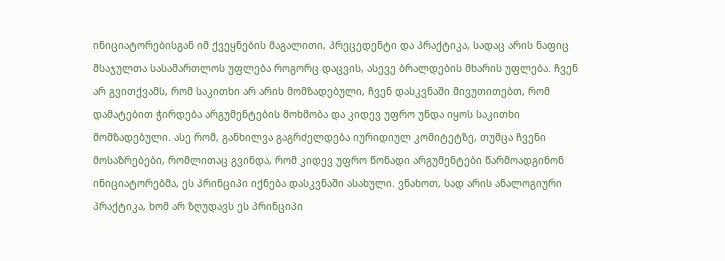ინიციატორებისგან იმ ქვეყნების მაგალითი, პრეცედენტი და პრაქტიკა, სადაც არის ნაფიც მსაჯულთა სასამართლოს უფლება როგორც დაცვის, ასევე ბრალდების მხარის უფლება. ჩვენ არ გვითქვამს, რომ საკითხი არ არის მომზადებული, ჩვენ დასკვნაში მივუთითებთ, რომ დამატებით ჭირდება არგუმენტების მოხმობა და კიდევ უფრო უნდა იყოს საკითხი მომზადებული. ასე რომ, განხილვა გაგრძელდება იურიდიულ კომიტეტზე, თუმცა ჩვენი მოსაზრებები, რომლითაც გვინდა, რომ კიდევ უფრო წონადი არგუმენტები წარმოადგინონ ინიციატორებმა, ეს პრინციპი იქნება დასკვნაში ასახული. ვნახოთ, სად არის ანალოგიური პრაქტიკა, ხომ არ ზღუდავს ეს პრინციპი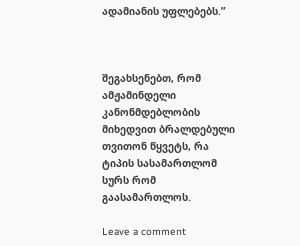ადამიანის უფლებებს.”



შეგახსენებთ, რომ ამჟამინდელი კანონმდებლობის მიხედვით ბრალდებული თვითონ წყვეტს, რა ტიპის სასამართლომ სურს რომ გაასამართლოს.

Leave a comment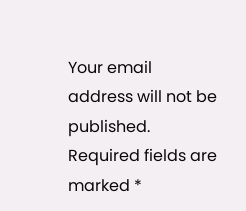Your email address will not be published. Required fields are marked *